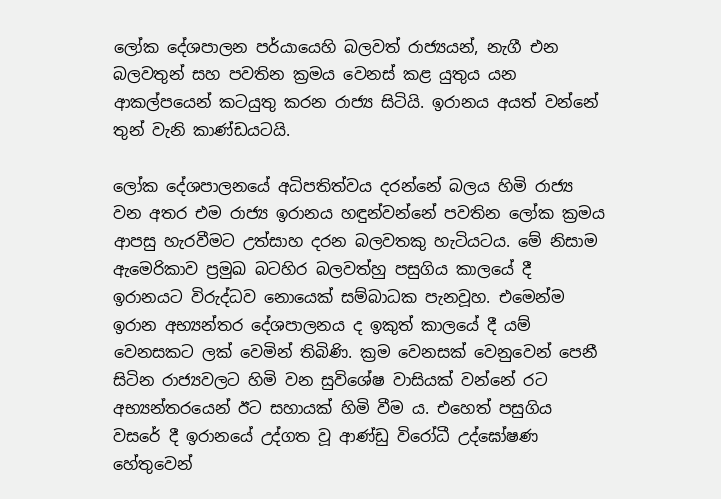ලෝක දේශපාලන පර්යායෙහි බලවත් රාජ්‍යයන්, නැගී එන බලවතුන් සහ පවතින ක්‍රමය වෙනස් කළ යුතුය යන ආකල්පයෙන් කටයුතු කරන රාජ්‍ය සිටියි. ඉරානය අයත් වන්නේ තුන් වැනි කාණ්ඩයටයි.

ලෝක දේශපාලනයේ අධිපතිත්වය දරන්නේ බලය හිමි රාජ්‍ය වන අතර එම රාජ්‍ය ඉරානය හඳුන්වන්නේ පවතින ලෝක ක්‍රමය ආපසු හැරවීමට උත්සාහ දරන බලවතකු හැටියටය. මේ නිසාම ඇ‍මෙරිකාව ප්‍රමුඛ බටහිර බලවත්හු පසුගිය කාලයේ දී ඉරානයට විරුද්ධව නොයෙක් සම්බාධක පැනවූහ. එමෙන්ම ඉරාන අභ්‍යන්තර දේශපාලනය ද ඉකුත් කාලයේ දී යම් වෙනසකට ලක් වෙමින් තිබිණි. ක්‍රම වෙනසක් වෙනුවෙන් පෙනී සිටින රාජ්‍යවලට හිමි වන සුවිශේෂ වාසියක් වන්නේ රට අභ්‍යන්තරයෙන් ඊට සහායක් හිමි වීම ය. එහෙත් පසුගිය වසරේ දී ඉරානයේ උද්ගත වූ ආණ්ඩු විරෝධී උද්ඝෝෂණ හේතුවෙන්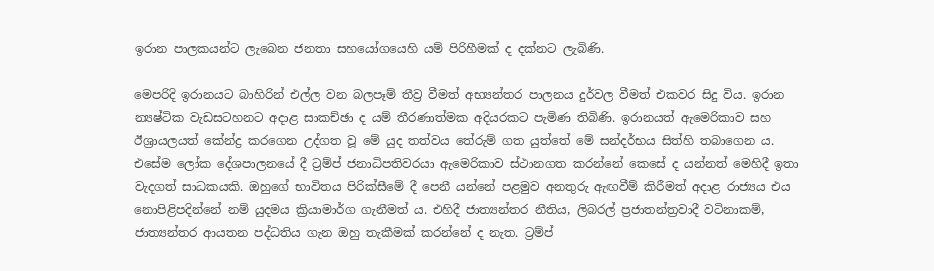ඉරාන පාලකයන්ට ලැබෙන ජනතා සහයෝගයෙහි යම් පිරිහීමක් ද දක්නට ලැබිණි.

මෙපරිදි ඉරානයට බාහිරින් එල්ල වන බලපෑම් තීව්‍ර වීමත් අභ්‍යන්තර පාලනය දුර්වල වීමත් එකවර සිදු විය. ඉරාන න්‍යෂ්ටික වැඩසටහනට අදාළ සාකච්ඡා ද යම් තීරණාත්මක අදියරකට පැමිණ තිබිණි. ඉරානයත් ඇමෙරිකාව සහ ඊශ්‍රායලයත් කේන්ද්‍ර කරගෙන උද්ගත වූ මේ යුද තත්වය තේරුම් ගත යුත්තේ මේ සන්දර්භය සිත්හි තබාගෙන ය. එසේම ලෝක දේශපාලනයේ දී ට්‍රම්ප් ජනාධිපතිවරයා ඇමෙරිකාව ස්ථානගත කරන්නේ කෙසේ ද යන්නත් මෙහිදී ඉතා වැදගත් සාධකයකි. ඔහුගේ භාවිතය පිරික්සීමේ දී පෙනී යන්නේ පළමුව අනතුරු ඇඟවීම් කිරීමත් අදාළ රාජ්‍යය එය නොපිළිපදින්නේ නම් යුදමය ක්‍රියාමාර්ග ගැනීමත් ය. එහිදී ජාත්‍යන්තර නීතිය, ලිබරල් ප්‍රජාතන්ත්‍රවාදී වටිනාකම්, ජාත්‍යන්තර ආයතන පද්ධතිය ගැන ඔහු තැකීමක් කරන්නේ ද නැත. ට්‍රම්ප්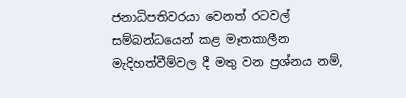ජනාධිපතිවරයා වෙනත් රටවල් සම්බන්ධයෙන් කළ මෑතකාලීන මැදිහත්වීම්වල දී මතු වන ප්‍රශ්නය නම්,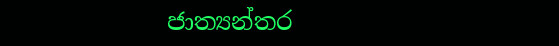ජාත්‍යන්තර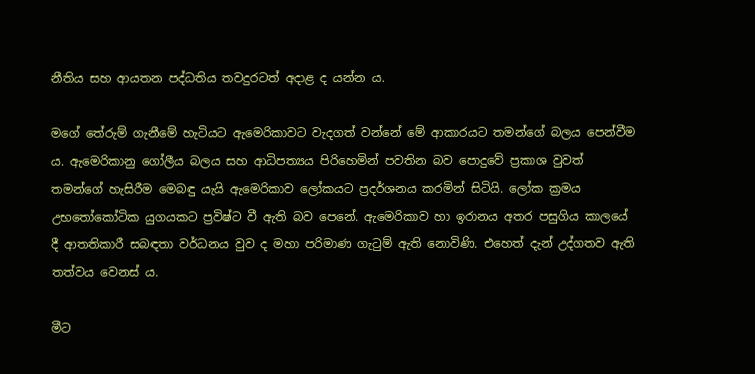නීතිය සහ ආයතන පද්ධතිය තවදුරටත් අදාළ ද යන්න ය.

මගේ තේරුම් ගැනීමේ හැටියට ඇමෙරිකාවට වැදගත් වන්නේ මේ ආකාරයට තමන්ගේ බලය පෙන්වීම ය. ඇමෙරිකානු ගෝලීය බලය සහ ආධිපත්‍යය පිරිහෙමින් පවතින බව පොදුවේ ප්‍රකාශ වුවත් තමන්ගේ හැසිරීම මෙබඳු යැයි ඇමෙරිකාව ලෝකයට ප්‍රදර්ශනය කරමින් සිටියි. ලෝක ක්‍රමය උභතෝකෝටික යුගයකට ප්‍රවිෂ්ට වී ඇති බව පෙනේ. ඇමෙරිකාව හා ඉරානය අතර පසුගිය කාලයේ දී ආතතිකාරී සබඳතා වර්ධනය වුව ද මහා පරිමාණ ගැටුම් ඇති නොවිණි. එහෙත් දැන් උද්ගතව ඇති තත්වය වෙනස් ය.

මීට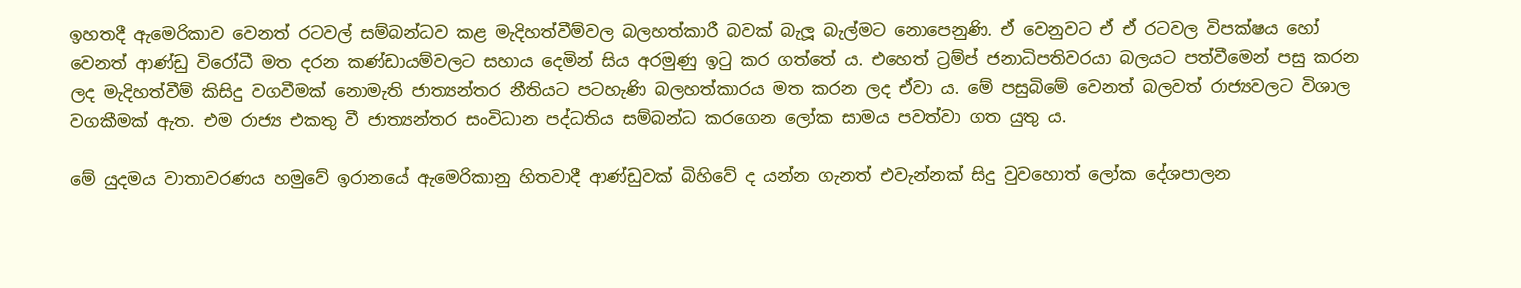ඉහතදී ඇමෙරිකාව වෙනත් රටවල් සම්බන්ධව කළ මැදිහත්වීම්වල බලහත්කාරී බවක් බැලූ බැල්මට නොපෙනුණි. ඒ වෙනුවට ඒ ඒ රටවල විපක්ෂය හෝ වෙනත් ආණ්ඩු විරෝධී මත දරන කණ්ඩායම්වලට සහාය දෙමින් සිය අරමුණු ඉටු කර ගත්තේ ය. එහෙත් ට්‍රම්ප් ජනාධිපතිවරයා බලයට පත්වීමෙන් පසු කරන ලද මැදිහත්වීම් කිසිදු වගවීමක් නොමැති ජාත්‍යන්තර නීතියට පටහැණි බලහත්කාරය මත කරන ලද ඒවා ය. මේ පසුබිමේ වෙනත් බලවත් රාජ්‍යවලට විශාල වගකීමක් ඇත. එම රාජ්‍ය එකතු වී ජාත්‍යන්තර සංවිධාන පද්ධතිය සම්බන්ධ කරගෙන ලෝක සාමය පවත්වා ගත යුතු ය.

මේ යුදමය වාතාවරණය හමුවේ ඉරානයේ ඇමෙරිකානු හිතවාදී ආණ්ඩුවක් බිහිවේ ද යන්න ගැනත් එවැන්නක් සිදු වුවහොත් ලෝක දේශපාලන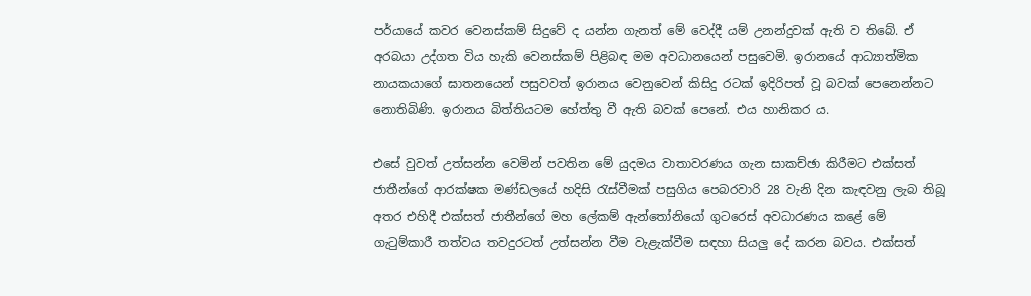පර්යායේ කවර වෙනස්කම් සිදුවේ ද යන්න ගැනත් මේ වෙද්දී යම් උනන්දුවක් ඇති ව තිබේ. ඒ අරබයා උද්ගත විය හැකි වෙනස්කම් පිළිබඳ මම අවධානයෙන් පසුවෙමි. ඉරානයේ ආධ්‍යාත්මික නායකයාගේ ඝාතනයෙන් පසුවවත් ඉරානය වෙනුවෙන් කිසිදු රටක් ඉදිරිපත් වූ බවක් පෙනෙන්නට නොතිබිණි. ඉරානය බිත්තියටම හේත්තු වී ඇති බවක් පෙනේ. එය හානිකර ය.

එසේ වුවත් උත්සන්න වෙමින් පවතින මේ යුදමය වාතාවරණය ගැන සාකච්ඡා කිරීමට එක්සත් ජාතීන්ගේ ආරක්ෂක මණ්ඩලයේ හදිසි රැස්වීමක් පසුගිය පෙබරවාරි 28 වැනි දින කැඳවනු ලැබ තිබූ අතර එහිදී එක්සත් ජාතීන්ගේ මහ ලේකම් ඇන්තෝනියෝ ගුටරෙස් අවධාරණය කළේ මේ ගැටුම්කාරී තත්වය තවදුරටත් උත්සන්න වීම වැළැක්වීම සඳහා සියලු දේ කරන බවය. එක්සත්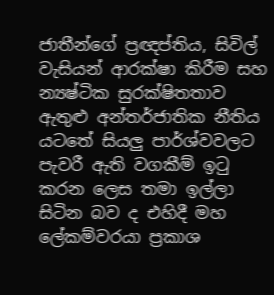ජාතීන්ගේ ප්‍රඥප්තිය, සිවිල් වැසියන් ආරක්ෂා කිරීම සහ න්‍යෂ්ටික සුරක්ෂිතතාව ඇතුළු අන්තර්ජාතික නීතිය යටතේ සියලු පාර්ශ්වවලට පැවරී ඇති වගකීම් ඉටු කරන ලෙස තමා ඉල්ලා සිටින බව ද එහිදී මහ ලේකම්වරයා ප්‍රකාශ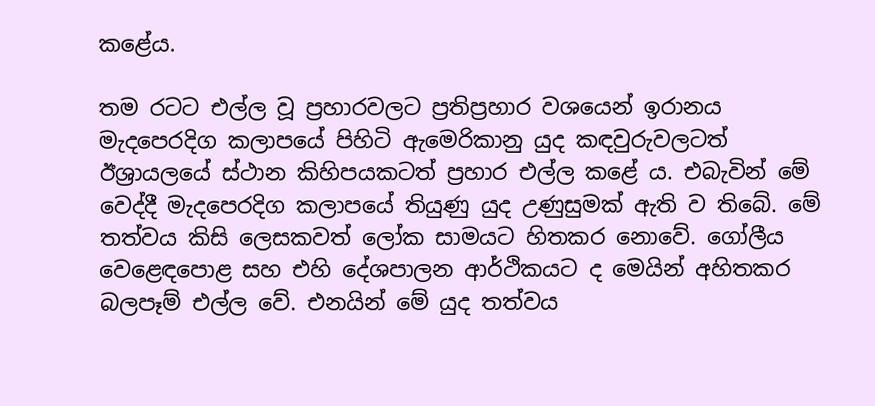කළේය.

තම රටට එල්ල වූ ප්‍රහාරවලට ප්‍රතිප්‍රහාර වශයෙන් ඉරානය මැදපෙරදිග කලාපයේ පිහිටි ඇමෙරිකානු යුද කඳවුරුවලටත් ඊශ්‍රායලයේ ස්ථාන කිහිපයකටත් ප්‍රහාර එල්ල කළේ ය. එබැවින් මේ වෙද්දී මැදපෙරදිග කලාපයේ තියුණු යුද උණුසුමක් ඇති ව තිබේ. මේ තත්වය කිසි ලෙසකවත් ලෝක සාමයට හිතකර නොවේ. ගෝලීය වෙළෙඳපොළ සහ එහි දේශපාලන ආර්ථිකයට ද මෙයින් අහිතකර බලපෑම් එල්ල වේ. එනයින් මේ යුද තත්වය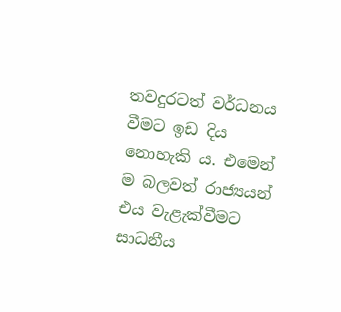තවදුරටත් වර්ධනය වීමට ඉඩ දිය නොහැකි ය. එමෙන් ම බලවත් රාජ්‍යයන් එය වැළැක්වීමට සාධනීය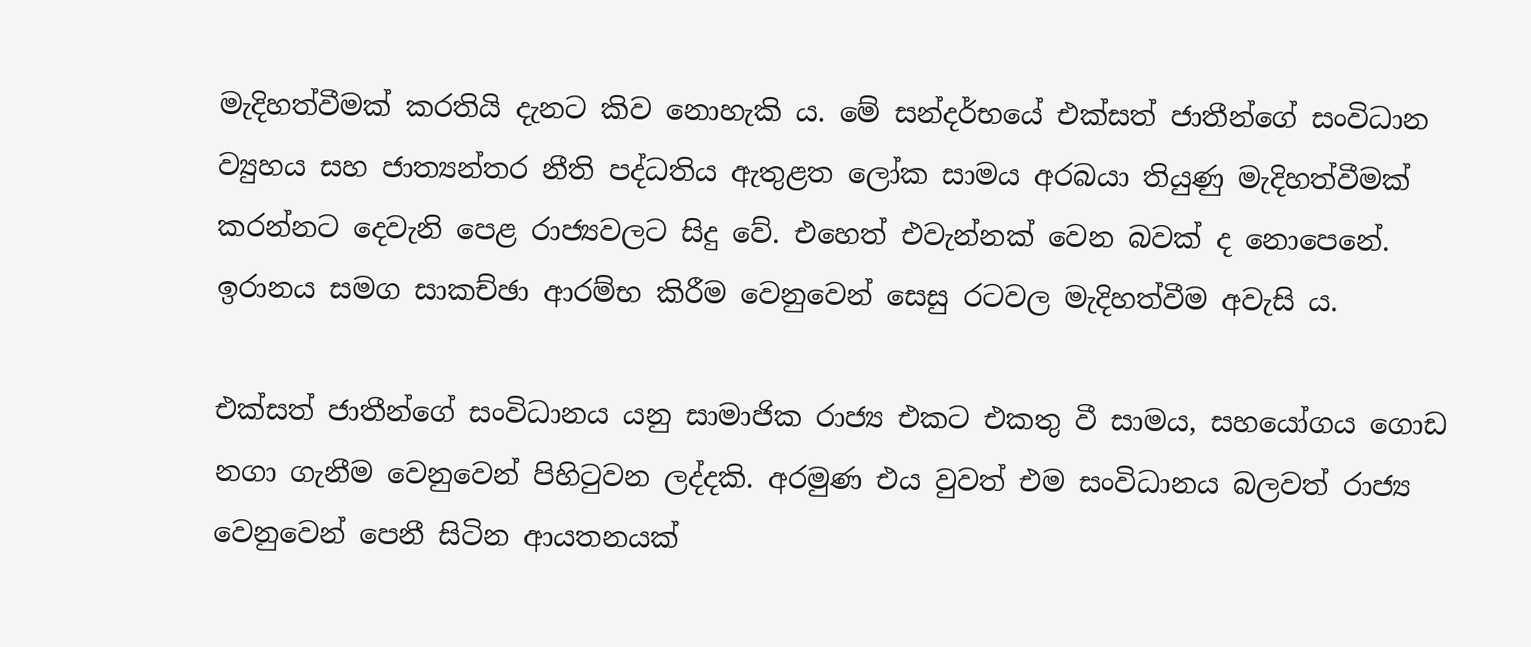මැදිහත්වීමක් කරතියි දැනට කිව නොහැකි ය. මේ සන්දර්භයේ එක්සත් ජාතීන්ගේ සංවිධාන ව්‍යුහය සහ ජාත්‍යන්තර නීති පද්ධතිය ඇතුළත ලෝක සාමය අරබයා තියුණු මැදිහත්වීමක් කරන්නට දෙවැනි පෙළ රාජ්‍යවලට සිදු වේ. එහෙත් එවැන්නක් වෙන බවක් ද නොපෙනේ. ඉරානය සමග සාකච්ඡා ආරම්භ කිරීම වෙනුවෙන් සෙසු රටවල මැදිහත්වීම අවැසි ය.

එක්සත් ජාතීන්ගේ සංවිධානය යනු සාමාජික රාජ්‍ය එකට එකතු වී සාමය, සහයෝගය ගොඩ නගා ගැනීම වෙනුවෙන් පිහිටුවන ලද්දකි. අරමුණ එය වුවත් එම සංවිධානය බලවත් රාජ්‍ය වෙනුවෙන් පෙනී සිටින ආයතනයක්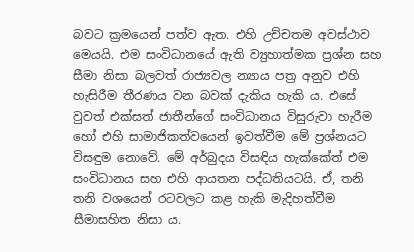බවට ක්‍රමයෙන් පත්ව ඇත. එහි උච්චතම අවස්ථාව මෙයයි. එම සංවිධානයේ ඇති ව්‍යුහාත්මක ප්‍රශ්න සහ සීමා නිසා බලවත් රාජ්‍යවල න්‍යාය පත්‍ර අනුව එහි හැසිරීම තීරණය වන බවක් දැකිය හැකි ය. එසේ වුවත් එක්සත් ජාතීන්ගේ සංවිධානය විසුරුවා හැරීම හෝ එහි සාමාජිකත්වයෙන් ඉවත්වීම මේ ප්‍රශ්නයට විසඳුම නොවේ. මේ අර්බුදය විසඳිය හැක්කේත් එම සංවිධානය සහ එහි ආයතන පද්ධතියටයි. ඒ, තනි තනි වශයෙන් රටවලට කළ හැකි මැදිහත්වීම සීමාසහිත නිසා ය.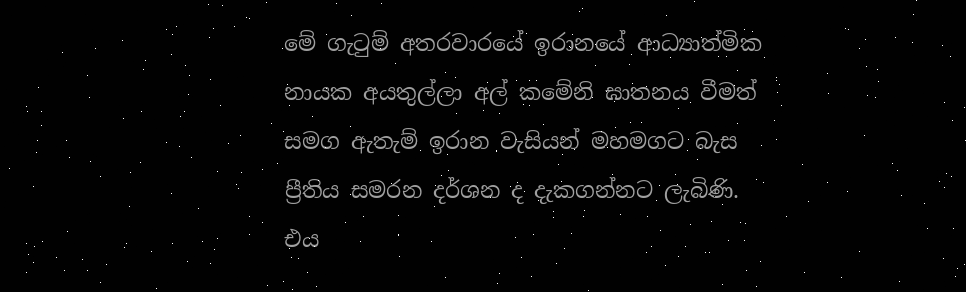මේ ගැටුම් අතරවාරයේ ඉරානයේ ආධ්‍යාත්මික නායක අයතුල්ලා අල් කමේනි ඝාතනය වීමත් සමග ඇතැම් ඉරාන වැසියන් මහමගට බැස ප්‍රීතිය සමරන දර්ශන ද දැකගන්නට ලැබිණි. එය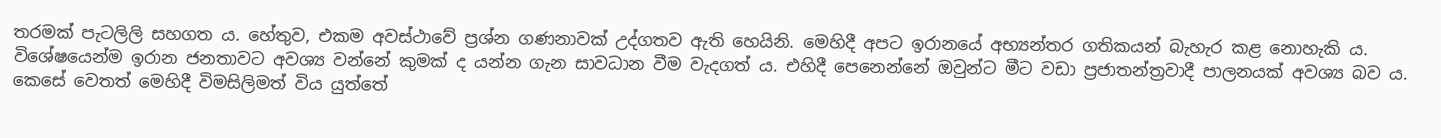තරමක් පැටලිලි සහගත ය. හේතුව, එකම අවස්ථාවේ ප්‍රශ්න ගණනාවක් උද්ගතව ඇති හෙයිනි. මෙහිදී අපට ඉරානයේ අභ්‍යන්තර ගතිකයන් බැහැර කළ නොහැකි ය. විශේෂයෙන්ම ඉරාන ජනතාවට අවශ්‍ය වන්නේ කුමක් ද යන්න ගැන සාවධාන වීම වැදගත් ය. එහිදී පෙනෙන්නේ ඔවුන්ට මීට වඩා ප්‍රජාතන්ත්‍රවාදී පාලනයක් අවශ්‍ය බව ය. කෙසේ වෙතත් මෙහිදී විමසිලිමත් විය යුත්තේ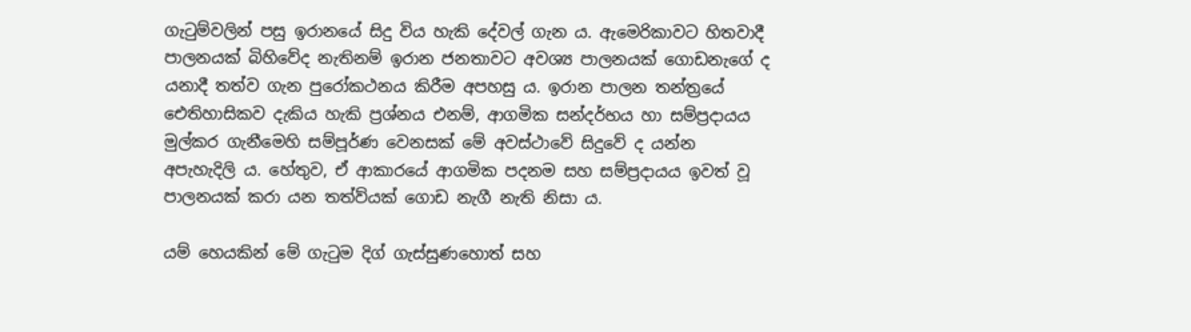ගැටුම්වලින් පසු ඉරානයේ සිදු විය හැකි දේවල් ගැන ය. ඇමෙරිකාවට හිතවාදී පාලනයක් බිහිවේද නැතිනම් ඉරාන ජනතාවට අවශ්‍ය පාලනයක් ගොඩනැගේ ද යනාදී තත්ව ගැන පුරෝකථනය කිරීම අපහසු ය. ඉරාන පාලන තන්ත්‍රයේ ඓතිහාසිකව දැකිය හැකි ප්‍රශ්නය එනම්, ආගමික සන්දර්භය හා සම්ප්‍රදායය මුල්කර ගැනීමෙහි සම්පූර්ණ වෙනසක් මේ අවස්ථාවේ සිදුවේ ද යන්න අපැහැදිලි ය. හේතුව, ඒ ආකාරයේ ආගමික පදනම සහ සම්ප්‍රදායය ඉවත් වූ පාලනයක් කරා යන තත්ව්යක් ගොඩ නැගී නැති නිසා ය.

යම් හෙයකින් මේ ගැටුම දිග් ගැස්සුණහොත් සහ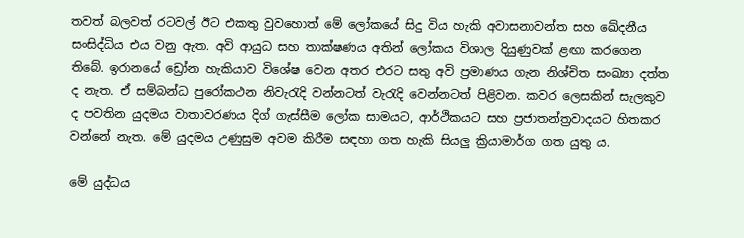තවත් බලවත් රටවල් ඊට එකතු වුවහොත් මේ ලෝකයේ සිදු විය හැකි අවාසනාවන්ත සහ ඛේදනීය සංසිද්ධිය එය වනු ඇත. අවි ආයුධ සහ තාක්ෂණය අතින් ලෝකය විශාල දියුණුවක් ළඟා කරගෙන තිබේ. ඉරානයේ ඩ්‍රෝන හැකියාව විශේෂ වෙන අතර එරට සතු අවි ප්‍රමාණය ගැන නිශ්චිත සංඛ්‍යා දත්ත ද නැත. ඒ සම්බන්ධ පුරෝකථන නිවැරැදි වන්නටත් වැරැදි වෙන්නටත් පිළිවන. කවර ලෙසකින් සැලකුව ද පවතින යුදමය වාතාවරණය දිග් ගැස්සීම ලෝක සාමයට, ආර්ථිකයට සහ ප්‍රජාතන්ත්‍රවාදයට හිතකර වන්නේ නැත. මේ යුදමය උණුසුම අවම කිරීම සඳහා ගත හැකි සියලු‍ ක්‍රියාමාර්ග ගත යුතු ය.

මේ යුද්ධය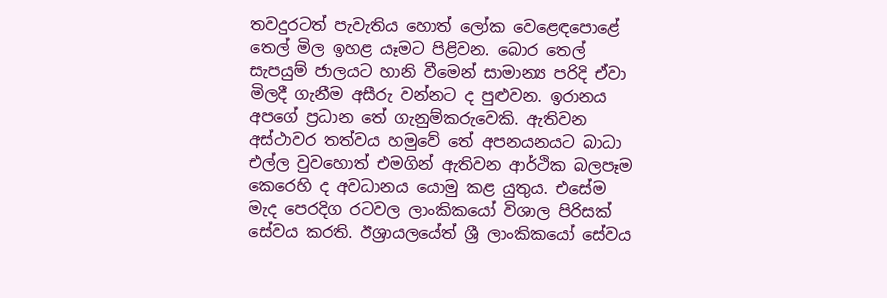තවදුරටත් පැවැතිය හොත් ලෝක වෙළෙඳපොළේ තෙල් මිල ඉහළ යෑමට පිළිවන. බොර තෙල් සැපයුම් ජාලයට හානි වීමෙන් සාමාන්‍ය පරිදි ඒවා මිලදී ගැනීම අසීරු වන්නට ද පුළුවන. ඉරානය අපගේ ප්‍රධාන තේ ගැනුම්කරුවෙකි. ඇතිවන අස්ථාවර තත්වය හමුවේ තේ අපනයනයට බාධා එල්ල වුවහොත් එමගින් ඇතිවන ආර්ථික බලපෑම කෙරෙහි ද අවධානය යොමු කළ යුතුය. එසේම මැද පෙරදිග රටවල ලාංකිකයෝ විශාල පිරිසක් සේවය කරති. ඊශ්‍රායලයේත් ශ්‍රී ලාංකිකයෝ සේවය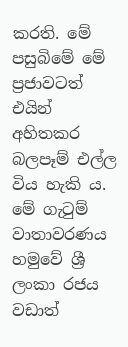කරති. මේ පසුබිමේ මේ ප්‍රජාවටත් එයින් අහිතකර බලපෑම් එල්ල විය හැකි ය. මේ ගැටුම් වාතාවරණය හමුවේ ශ්‍රී ලංකා රජය වඩාත්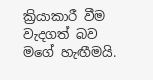ක්‍රියාකාරී වීම වැදගත් බව මගේ හැඟීමයි.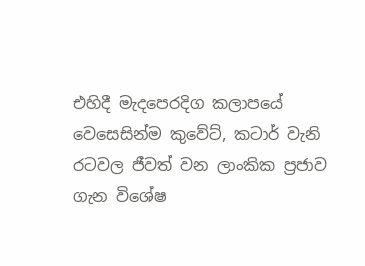එහිදී මැදපෙරදිග කලාපයේ වෙසෙසින්ම කුවේට්, කටාර් වැනි රටවල ජීවත් වන ලාංකික ප්‍රජාව ගැන විශේෂ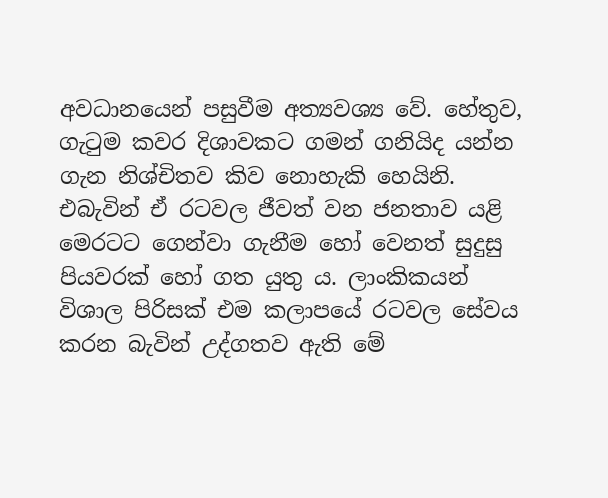අවධානයෙන් පසුවීම අත්‍යවශ්‍ය වේ. හේතුව, ගැටුම කවර දිශාවකට ගමන් ගනියිද යන්න ගැන නිශ්චිතව කිව නොහැකි හෙයිනි. එබැවින් ඒ රටවල ජීවත් වන ජනතාව යළි මෙරටට ගෙන්වා ගැනීම හෝ වෙනත් සුදුසු පියවරක් හෝ ගත යුතු ය. ලාංකිකයන් විශාල පිරිසක් එම කලාපයේ රටවල සේවය කරන බැවින් උද්ගතව ඇති මේ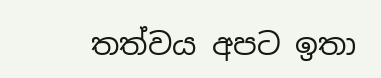තත්වය අපට ඉතා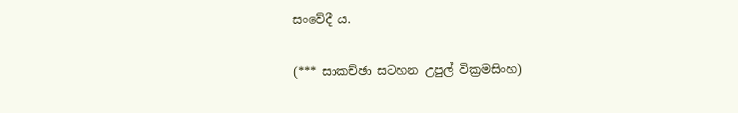සංවේදී ය.

(*** සාකච්ඡා සටහන උපුල් වික්‍රමසිංහ)